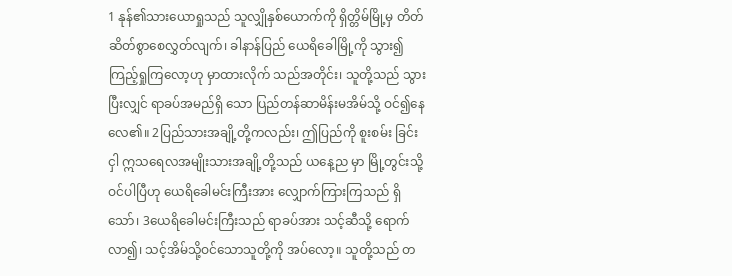1 နုန်၏သားယောရှုသည် သူလျှိုနှစ်ယောက်ကို ရှိတ္တိမ်မြို့မှ တိတ်ဆိတ်စွာစေလွှတ်လျက်၊ ခါနာန်ပြည် ယေရိခေါမြို့ကို သွား၍ ကြည့်ရှုကြလော့ဟု မှာထားလိုက် သည်အတိုင်း၊ သူတို့သည် သွားပြီးလျှင် ရာခပ်အမည်ရှိ သော ပြည်တန်ဆာမိန်းမအိမ်သို့ ဝင်၍နေလေ၏။ 2ပြည်သားအချို့တို့ကလည်း၊ ဤပြည်ကို စူးစမ်း ခြင်းငှါ ဣသရေလအမျိုးသားအချို့တို့သည် ယနေ့ည မှာ မြို့တွင်းသို့ ဝင်ပါပြီဟု ယေရိခေါမင်းကြီးအား လျှောက်ကြားကြသည် ရှိသော်၊ 3ယေရိခေါမင်းကြီးသည် ရာခပ်အား သင့်ဆီသို့ ရောက်လာ၍၊ သင့်အိမ်သို့ဝင်သောသူတို့ကို အပ်လော့။ သူတို့သည် တ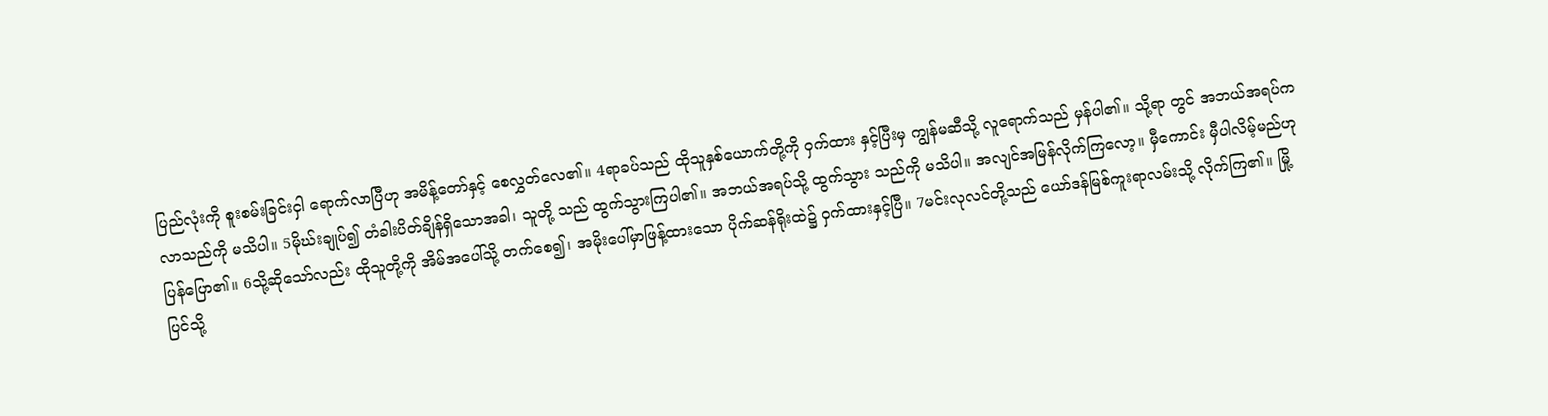ပြည်လုံးကို စူးစမ်းခြင်းငှါ ရောက်လာပြီဟု အမိန့်တော်နှင့် စေလွှတ်လေ၏။ 4ရာခပ်သည် ထိုသူနှစ်ယောက်တို့ကို ဝှက်ထား နှင့်ပြီးမှ ကျွန်မဆီသို့ လူရောက်သည် မှန်ပါ၏။ သို့ရာ တွင် အဘယ်အရပ်ကလာသည်ကို မသိပါ။ 5မိုဃ်းချုပ်၍ တံခါးပိတ်ချိန်ရှိသောအခါ၊ သူတို့ သည် ထွက်သွားကြပါ၏။ အဘယ်အရပ်သို့ ထွက်သွား သည်ကို မသိပါ။ အလျင်အမြန်လိုက်ကြလော့။ မှီကောင်း မှီပါလိမ့်မည်ဟု ပြန်ပြော၏။ 6သို့ဆိုသော်လည်း ထိုသူတို့ကို အိမ်အပေါ်သို့ တက်စေ၍၊ အမိုးပေါ်မှာဖြန့်ထားသော ပိုက်ဆန်ရိုးထဲ၌ ဝှက်ထားနှင့်ပြီ။ 7မင်းလုလင်တို့သည် ယော်ဒန်မြစ်ကူးရာလမ်းသို့ လိုက်ကြ၏။ မြို့ပြင်သို့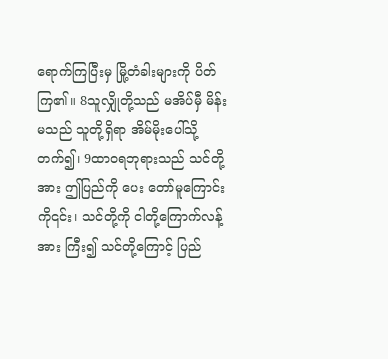ရောက်ကြပြီးမှ မြို့တံခါးများကို ပိတ်ကြ၏။ 8သူလျှိုတို့သည် မအိပ်မှီ မိန်းမသည် သူတို့ရှိရာ အိမ်မိုးပေါ်သို့တက်၍၊ 9ထာဝရဘုရားသည် သင်တို့အား ဤပြည်ကို ပေး တော်မူကြောင်းကို၎င်း၊ သင်တို့ကို ငါတို့ကြောက်လန့်အား ကြီး၍ သင်တို့ကြောင့် ပြည်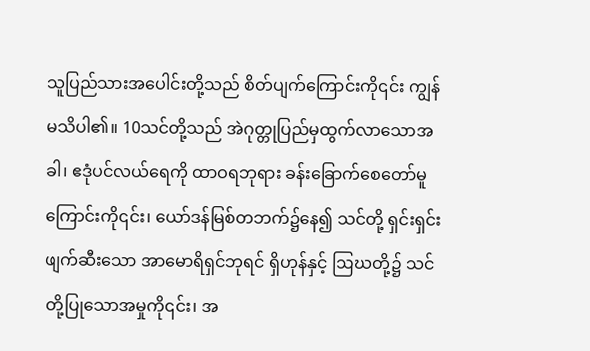သူပြည်သားအပေါင်းတို့သည် စိတ်ပျက်ကြောင်းကို၎င်း ကျွန်မသိပါ၏။ 10သင်တို့သည် အဲဂုတ္တုပြည်မှထွက်လာသောအခါ၊ ဧဒုံပင်လယ်ရေကို ထာဝရဘုရား ခန်းခြောက်စေတော်မူ ကြောင်းကို၎င်း၊ ယော်ဒန်မြစ်တဘက်၌နေ၍ သင်တို့ ရှင်းရှင်းဖျက်ဆီးသော အာမောရိရှင်ဘုရင် ရှိဟုန်နှင့် ဩဃတို့၌ သင်တို့ပြုသောအမှုကို၎င်း၊ အ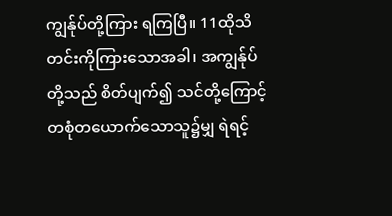ကျွန်ုပ်တို့ကြား ရကြပြီ။ 11ထိုသိတင်းကိုကြားသောအခါ၊ အကျွန်ုပ်တို့သည် စိတ်ပျက်၍ သင်တို့ကြောင့် တစုံတယောက်သောသူ၌မျှ ရဲရင့်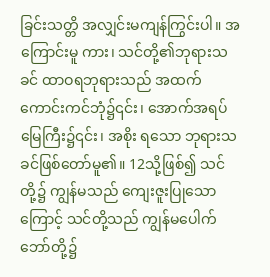ခြင်းသတ္တိ အလျှင်းမကျန်ကြွင်းပါ။ အကြောင်းမူ ကား၊ သင်တို့၏ဘုရားသခင် ထာဝရဘုရားသည် အထက် ကောင်းကင်ဘုံ၌၎င်း၊ အောက်အရပ်မြေကြီး၌၎င်း၊ အစိုး ရသော ဘုရားသခင်ဖြစ်တော်မူ၏။ 12သို့ဖြစ်၍ သင်တို့၌ ကျွန်မသည် ကျေးဇူးပြုသော ကြောင့် သင်တို့သည် ကျွန်မပေါက်ဘော်တို့၌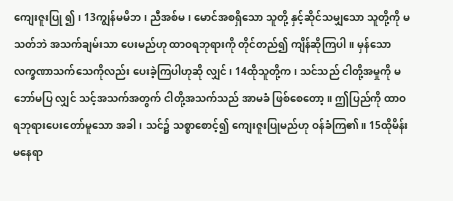ကျေးဇူးပြု ၍၊ 13ကျွန်မမိဘ၊ ညီအစ်မ၊ မောင်အစရှိသော သူတို့ နှင့်ဆိုင်သမျှသော သူတို့ကို မသတ်ဘဲ အသက်ချမ်းသာ ပေးမည်ဟု ထာဝရဘုရားကို တိုင်တည်၍ ကျိန်ဆိုကြပါ။ မှန်သောလက္ခဏာသက်သေကိုလည်း ပေးခဲ့ကြပါဟုဆို လျှင်၊ 14ထိုသူတို့က၊ သင်သည် ငါတို့အမှုကို မဘော်မပြ လျှင် သင့်အသက်အတွက် ငါတို့အသက်သည် အာမခံ ဖြစ်စေတော့။ ဤပြည်ကို ထာဝရဘုရားပေးတော်မူသော အခါ၊ သင်၌ သစ္စာစောင့်၍ ကျေးဇူးပြုမည်ဟု ဝန်ခံကြ၏။ 15ထိုမိန်းမနေရာ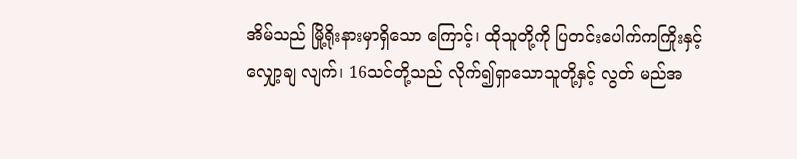အိမ်သည် မြို့ရိုးနားမှာရှိသော ကြောင့်၊ ထိုသူတို့ကို ပြတင်းပေါက်ကကြိုးနှင့် လျှော့ချ လျက်၊ 16သင်တို့သည် လိုက်၍ရှာသောသူတို့နှင့် လွတ် မည်အ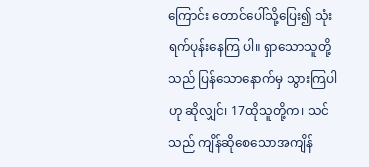ကြောင်း တောင်ပေါ်သို့ပြေး၍ သုံးရက်ပုန်းနေကြ ပါ။ ရှာသောသူတို့သည် ပြန်သောနောက်မှ သွားကြပါဟု ဆိုလျှင်၊ 17ထိုသူတို့က၊ သင်သည် ကျိန်ဆိုစေသောအကျိန်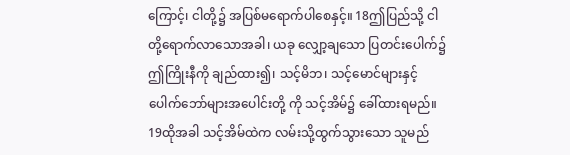ကြောင့်၊ ငါတို့၌ အပြစ်မရောက်ပါစေနှင့်။ 18ဤပြည်သို့ ငါတို့ရောက်လာသောအခါ၊ ယခု လျှော့ချသော ပြတင်းပေါက်၌ ဤကြိုးနီကို ချည်ထား၍၊ သင့်မိဘ၊ သင့်မောင်များနှင့် ပေါက်ဘော်များအပေါင်းတို့ ကို သင့်အိမ်၌ ခေါ်ထားရမည်။ 19ထိုအခါ သင့်အိမ်ထဲက လမ်းသို့ထွက်သွားသော သူမည်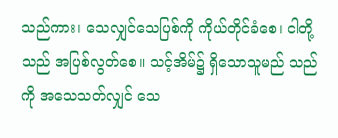သည်ကား၊ သေလျှင်သေပြစ်ကို ကိုယ်တိုင်ခံစေ၊ ငါတို့သည် အပြစ်လွတ်စေ။ သင့်အိမ်၌ ရှိသောသူမည် သည်ကို အသေသတ်လျှင် သေ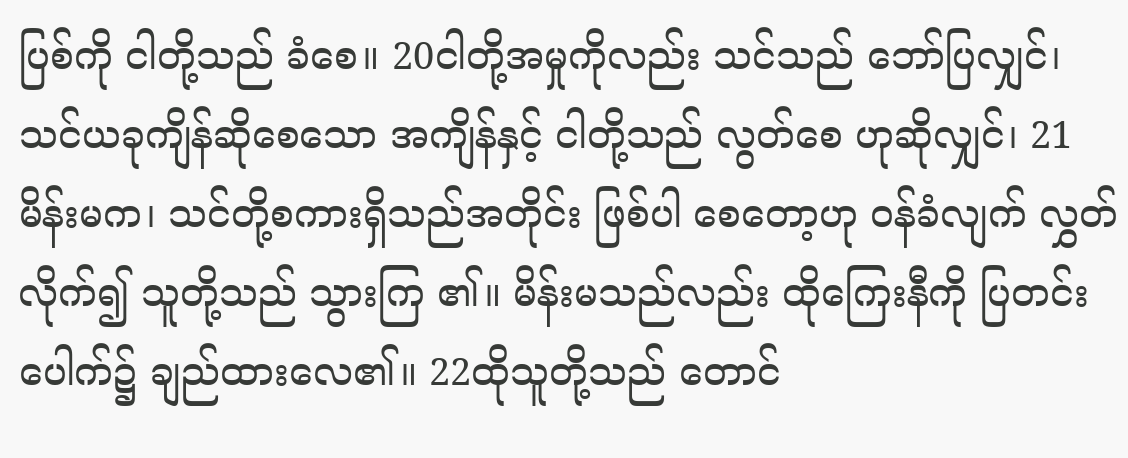ပြစ်ကို ငါတို့သည် ခံစေ။ 20ငါတို့အမှုကိုလည်း သင်သည် ဘော်ပြလျှင်၊ သင်ယခုကျိန်ဆိုစေသော အကျိန်နှင့် ငါတို့သည် လွတ်စေ ဟုဆိုလျှင်၊ 21မိန်းမက၊ သင်တို့စကားရှိသည်အတိုင်း ဖြစ်ပါ စေတော့ဟု ဝန်ခံလျက် လွှတ်လိုက်၍ သူတို့သည် သွားကြ ၏။ မိန်းမသည်လည်း ထိုကြေးနီကို ပြတင်းပေါက်၌ ချည်ထားလေ၏။ 22ထိုသူတို့သည် တောင်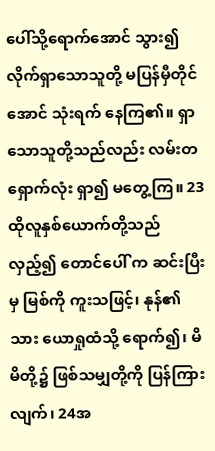ပေါ်သို့ရောက်အောင် သွား၍ လိုက်ရှာသောသူတို့ မပြန်မှီတိုင်အောင် သုံးရက် နေကြ၏။ ရှာသောသူတို့သည်လည်း လမ်းတရှောက်လုံး ရှာ၍ မတွေ့ကြ။ 23ထိုလူနှစ်ယောက်တို့သည် လှည့်၍ တောင်ပေါ် က ဆင်းပြီးမှ မြစ်ကို ကူးသဖြင့်၊ နုန်၏သား ယောရှုထံသို့ ရောက်၍၊ မိမိတို့၌ ဖြစ်သမျှတို့ကို ပြန်ကြားလျက်၊ 24အ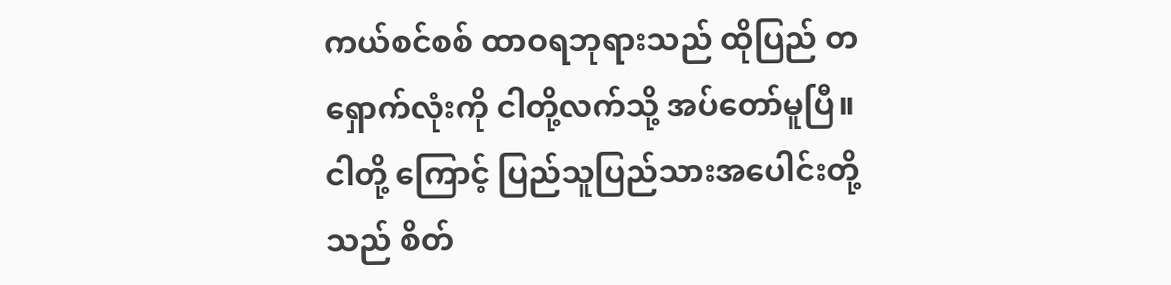ကယ်စင်စစ် ထာဝရဘုရားသည် ထိုပြည် တရှောက်လုံးကို ငါတို့လက်သို့ အပ်တော်မူပြီ။ ငါတို့ ကြောင့် ပြည်သူပြည်သားအပေါင်းတို့သည် စိတ်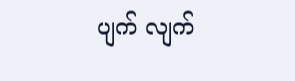ပျက် လျက်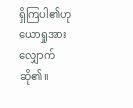ရှိကြပါ၏ဟု ယောရှုအား လျှောက်ဆို၏။